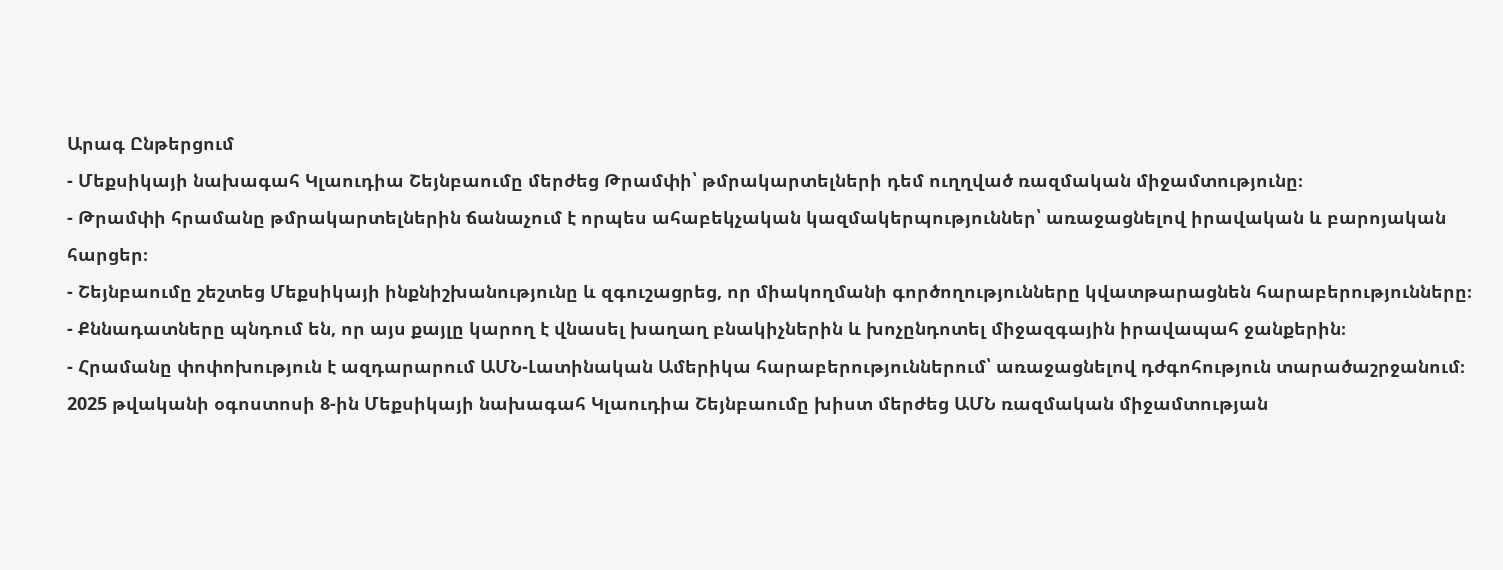Արագ Ընթերցում
- Մեքսիկայի նախագահ Կլաուդիա Շեյնբաումը մերժեց Թրամփի՝ թմրակարտելների դեմ ուղղված ռազմական միջամտությունը։
- Թրամփի հրամանը թմրակարտելներին ճանաչում է որպես ահաբեկչական կազմակերպություններ՝ առաջացնելով իրավական և բարոյական հարցեր։
- Շեյնբաումը շեշտեց Մեքսիկայի ինքնիշխանությունը և զգուշացրեց, որ միակողմանի գործողությունները կվատթարացնեն հարաբերությունները։
- Քննադատները պնդում են, որ այս քայլը կարող է վնասել խաղաղ բնակիչներին և խոչընդոտել միջազգային իրավապահ ջանքերին։
- Հրամանը փոփոխություն է ազդարարում ԱՄՆ-Լատինական Ամերիկա հարաբերություններում՝ առաջացնելով դժգոհություն տարածաշրջանում։
2025 թվականի օգոստոսի 8-ին Մեքսիկայի նախագահ Կլաուդիա Շեյնբաումը խիստ մերժեց ԱՄՆ ռազմական միջամտության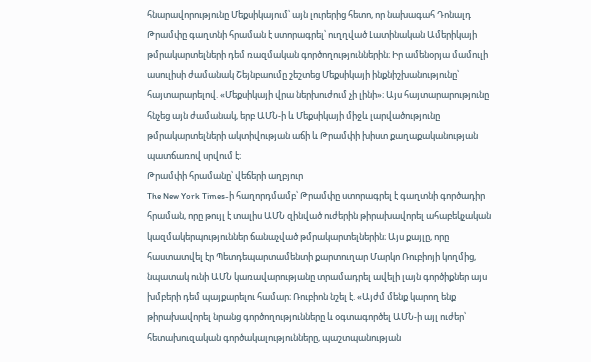հնարավորությունը Մեքսիկայում՝ այն լուրերից հետո, որ նախագահ Դոնալդ Թրամփը գաղտնի հրաման է ստորագրել՝ ուղղված Լատինական Ամերիկայի թմրակարտելների դեմ ռազմական գործողություններին։ Իր ամենօրյա մամուլի ասուլիսի ժամանակ Շեյնբաումը շեշտեց Մեքսիկայի ինքնիշխանությունը՝ հայտարարելով. «Մեքսիկայի վրա ներխուժում չի լինի»։ Այս հայտարարությունը հնչեց այն ժամանակ, երբ ԱՄՆ-ի և Մեքսիկայի միջև լարվածությունը թմրակարտելների ակտիվության աճի և Թրամփի խիստ քաղաքականության պատճառով սրվում է։
Թրամփի հրամանը՝ վեճերի աղբյուր
The New York Times-ի հաղորդմամբ՝ Թրամփը ստորագրել է գաղտնի գործադիր հրաման, որը թույլ է տալիս ԱՄՆ զինված ուժերին թիրախավորել ահաբեկչական կազմակերպություններ ճանաչված թմրակարտելներին։ Այս քայլը, որը հաստատվել էր Պետդեպարտամենտի քարտուղար Մարկո Ռուբիոյի կողմից, նպատակ ունի ԱՄՆ կառավարությանը տրամադրել ավելի լայն գործիքներ այս խմբերի դեմ պայքարելու համար։ Ռուբիոն նշել է. «Այժմ մենք կարող ենք թիրախավորել նրանց գործողությունները և օգտագործել ԱՄՆ-ի այլ ուժեր՝ հետախուզական գործակալությունները, պաշտպանության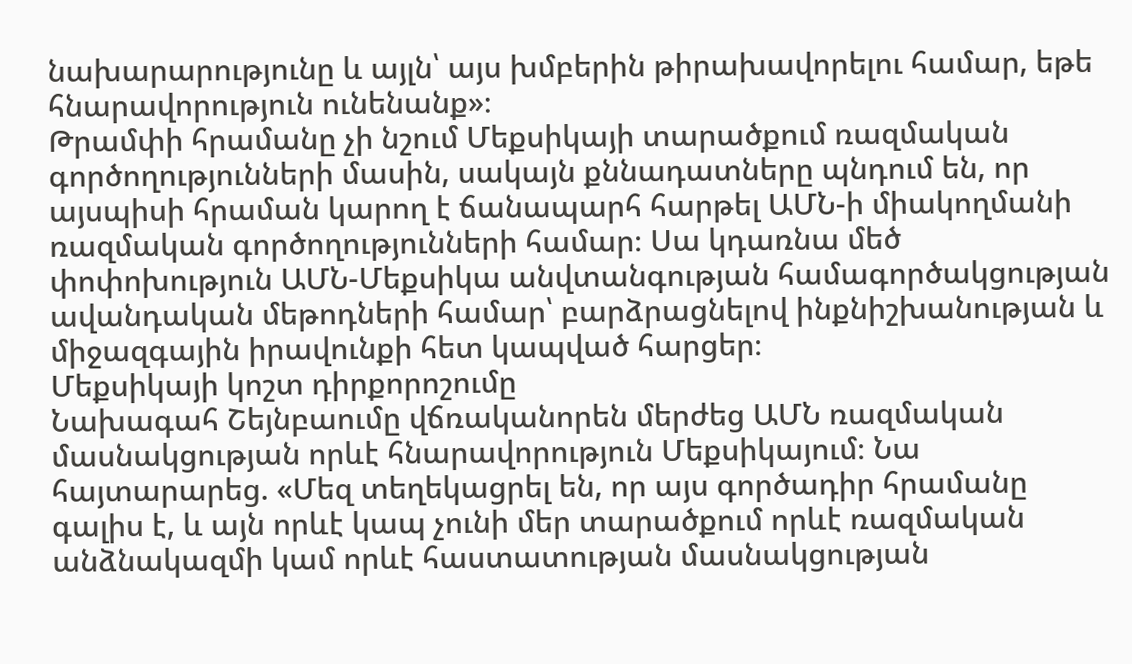նախարարությունը և այլն՝ այս խմբերին թիրախավորելու համար, եթե հնարավորություն ունենանք»։
Թրամփի հրամանը չի նշում Մեքսիկայի տարածքում ռազմական գործողությունների մասին, սակայն քննադատները պնդում են, որ այսպիսի հրաման կարող է ճանապարհ հարթել ԱՄՆ-ի միակողմանի ռազմական գործողությունների համար։ Սա կդառնա մեծ փոփոխություն ԱՄՆ-Մեքսիկա անվտանգության համագործակցության ավանդական մեթոդների համար՝ բարձրացնելով ինքնիշխանության և միջազգային իրավունքի հետ կապված հարցեր։
Մեքսիկայի կոշտ դիրքորոշումը
Նախագահ Շեյնբաումը վճռականորեն մերժեց ԱՄՆ ռազմական մասնակցության որևէ հնարավորություն Մեքսիկայում։ Նա հայտարարեց. «Մեզ տեղեկացրել են, որ այս գործադիր հրամանը գալիս է, և այն որևէ կապ չունի մեր տարածքում որևէ ռազմական անձնակազմի կամ որևէ հաստատության մասնակցության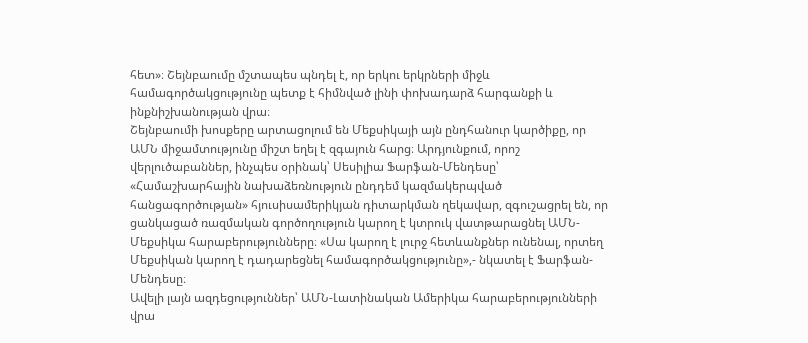հետ»։ Շեյնբաումը մշտապես պնդել է, որ երկու երկրների միջև համագործակցությունը պետք է հիմնված լինի փոխադարձ հարգանքի և ինքնիշխանության վրա։
Շեյնբաումի խոսքերը արտացոլում են Մեքսիկայի այն ընդհանուր կարծիքը, որ ԱՄՆ միջամտությունը միշտ եղել է զգայուն հարց։ Արդյունքում, որոշ վերլուծաբաններ, ինչպես օրինակ՝ Սեսիլիա Ֆարֆան-Մենդեսը՝ «Համաշխարհային նախաձեռնություն ընդդեմ կազմակերպված հանցագործության» հյուսիսամերիկյան դիտարկման ղեկավար, զգուշացրել են, որ ցանկացած ռազմական գործողություն կարող է կտրուկ վատթարացնել ԱՄՆ-Մեքսիկա հարաբերությունները։ «Սա կարող է լուրջ հետևանքներ ունենալ, որտեղ Մեքսիկան կարող է դադարեցնել համագործակցությունը»,- նկատել է Ֆարֆան-Մենդեսը։
Ավելի լայն ազդեցություններ՝ ԱՄՆ-Լատինական Ամերիկա հարաբերությունների վրա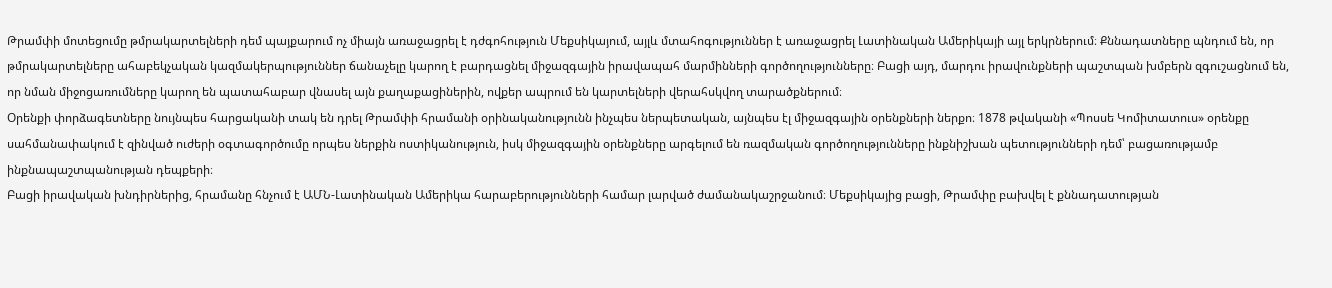Թրամփի մոտեցումը թմրակարտելների դեմ պայքարում ոչ միայն առաջացրել է դժգոհություն Մեքսիկայում, այլև մտահոգություններ է առաջացրել Լատինական Ամերիկայի այլ երկրներում։ Քննադատները պնդում են, որ թմրակարտելները ահաբեկչական կազմակերպություններ ճանաչելը կարող է բարդացնել միջազգային իրավապահ մարմինների գործողությունները։ Բացի այդ, մարդու իրավունքների պաշտպան խմբերն զգուշացնում են, որ նման միջոցառումները կարող են պատահաբար վնասել այն քաղաքացիներին, ովքեր ապրում են կարտելների վերահսկվող տարածքներում։
Օրենքի փորձագետները նույնպես հարցականի տակ են դրել Թրամփի հրամանի օրինականությունն ինչպես ներպետական, այնպես էլ միջազգային օրենքների ներքո։ 1878 թվականի «Պոսսե Կոմիտատուս» օրենքը սահմանափակում է զինված ուժերի օգտագործումը որպես ներքին ոստիկանություն, իսկ միջազգային օրենքները արգելում են ռազմական գործողությունները ինքնիշխան պետությունների դեմ՝ բացառությամբ ինքնապաշտպանության դեպքերի։
Բացի իրավական խնդիրներից, հրամանը հնչում է ԱՄՆ-Լատինական Ամերիկա հարաբերությունների համար լարված ժամանակաշրջանում։ Մեքսիկայից բացի, Թրամփը բախվել է քննադատության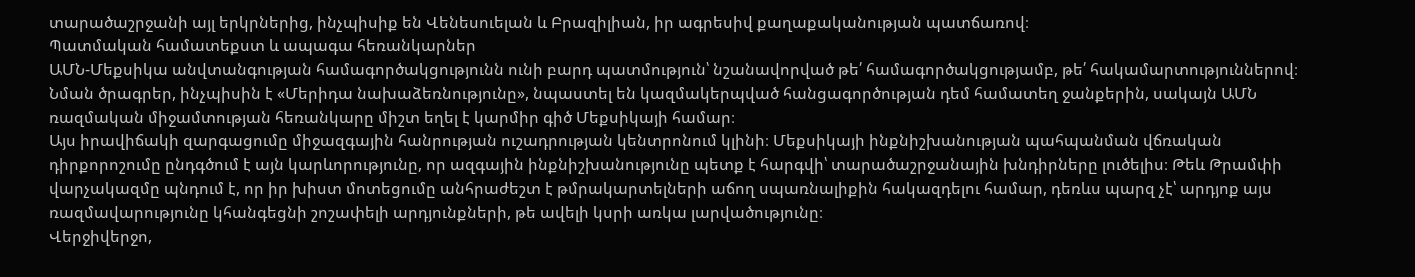տարածաշրջանի այլ երկրներից, ինչպիսիք են Վենեսուելան և Բրազիլիան, իր ագրեսիվ քաղաքականության պատճառով։
Պատմական համատեքստ և ապագա հեռանկարներ
ԱՄՆ-Մեքսիկա անվտանգության համագործակցությունն ունի բարդ պատմություն՝ նշանավորված թե՛ համագործակցությամբ, թե՛ հակամարտություններով։ Նման ծրագրեր, ինչպիսին է «Մերիդա նախաձեռնությունը», նպաստել են կազմակերպված հանցագործության դեմ համատեղ ջանքերին, սակայն ԱՄՆ ռազմական միջամտության հեռանկարը միշտ եղել է կարմիր գիծ Մեքսիկայի համար։
Այս իրավիճակի զարգացումը միջազգային հանրության ուշադրության կենտրոնում կլինի։ Մեքսիկայի ինքնիշխանության պահպանման վճռական դիրքորոշումը ընդգծում է այն կարևորությունը, որ ազգային ինքնիշխանությունը պետք է հարգվի՝ տարածաշրջանային խնդիրները լուծելիս։ Թեև Թրամփի վարչակազմը պնդում է, որ իր խիստ մոտեցումը անհրաժեշտ է թմրակարտելների աճող սպառնալիքին հակազդելու համար, դեռևս պարզ չէ՝ արդյոք այս ռազմավարությունը կհանգեցնի շոշափելի արդյունքների, թե ավելի կսրի առկա լարվածությունը։
Վերջիվերջո,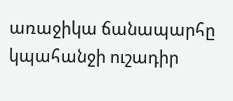առաջիկա ճանապարհը կպահանջի ուշադիր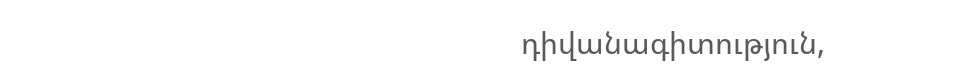դիվանագիտություն,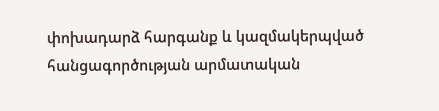փոխադարձ հարգանք և կազմակերպված հանցագործության արմատական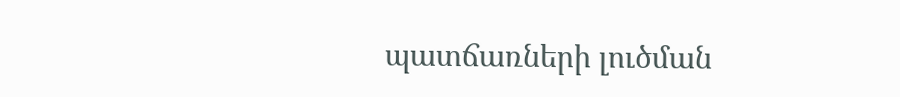պատճառների լուծման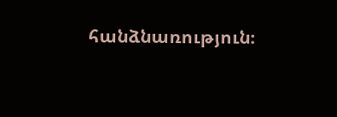հանձնառություն։